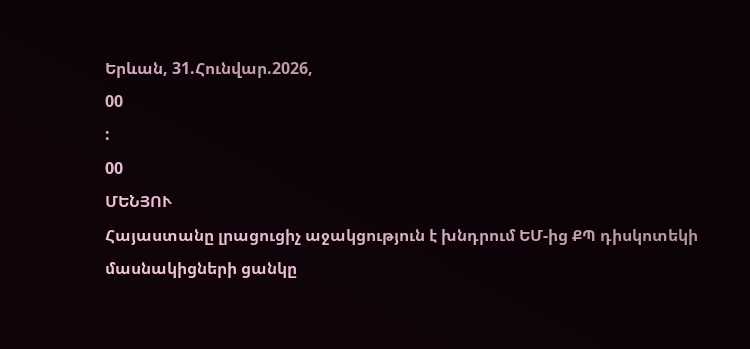Երևան, 31.Հունվար.2026,
00
:
00
ՄԵՆՅՈՒ
Հայաստանը լրացուցիչ աջակցություն է խնդրում ԵՄ-ից ՔՊ դիսկոտեկի մասնակիցների ցանկը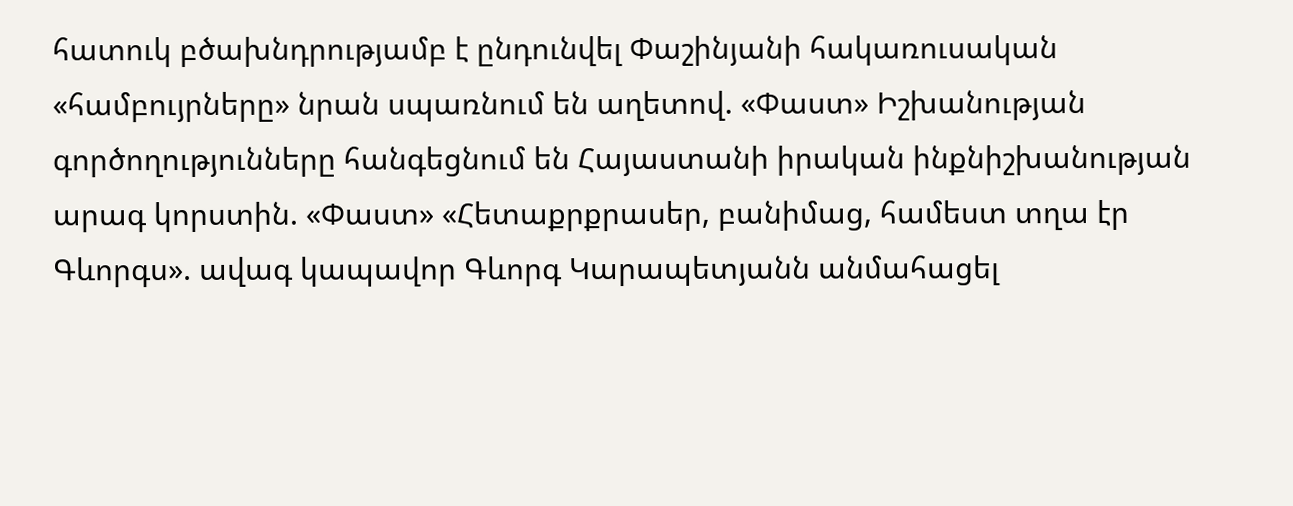հատուկ բծախնդրությամբ է ընդունվել Փաշինյանի հակառուսական «համբույրները» նրան սպառնում են աղետով. «Փաստ» Իշխանության գործողությունները հանգեցնում են Հայաստանի իրական ինքնիշխանության արագ կորստին. «Փաստ» «Հետաքրքրասեր, բանիմաց, համեստ տղա էր Գևորգս». ավագ կապավոր Գևորգ Կարապետյանն անմահացել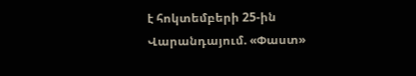է հոկտեմբերի 25-ին Վարանդայում. «Փաստ»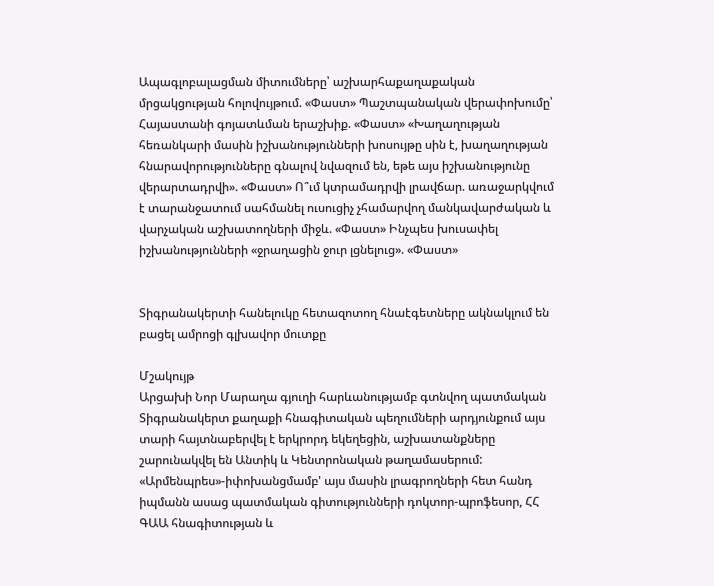Ապագլոբալացման միտումները՝ աշխարհաքաղաքական մրցակցության հոլովույթում. «Փաստ» Պաշտպանական վերափոխումը՝ Հայաստանի գոյատևման երաշխիք. «Փաստ» «Խաղաղության հեռանկարի մասին իշխանությունների խոսույթը սին է, խաղաղության հնարավորությունները գնալով նվազում են, եթե այս իշխանությունը վերարտադրվի». «Փաստ» Ո՞ւմ կտրամադրվի լրավճար. առաջարկվում է տարանջատում սահմանել ուսուցիչ չհամարվող մանկավարժական և վարչական աշխատողների միջև. «Փաստ» Ինչպես խուսափել իշխանությունների «ջրաղացին ջուր լցնելուց». «Փաստ»


Տիգրանակերտի հանելուկը հետազոտող հնաէգետները ակնակլում են բացել ամրոցի գլխավոր մուտքը

Մշակույթ
Արցախի Նոր Մարաղա գյուղի հարևանությամբ գտնվող պատմական Տիգրանակերտ քաղաքի հնագիտական պեղումների արդյունքում այս տարի հայտնաբերվել է երկրորդ եկեղեցին, աշխատանքները շարունակվել են Անտիկ և Կենտրոնական թաղամասերում: «Արմենպրես»-իփոխանցմամբ' այս մասին լրագրողների հետ հանդ իպմանն ասաց պատմական գիտությունների դոկտոր-պրոֆեսոր, ՀՀ ԳԱԱ հնագիտության և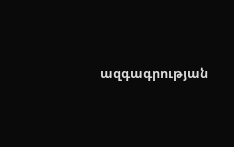ազգագրության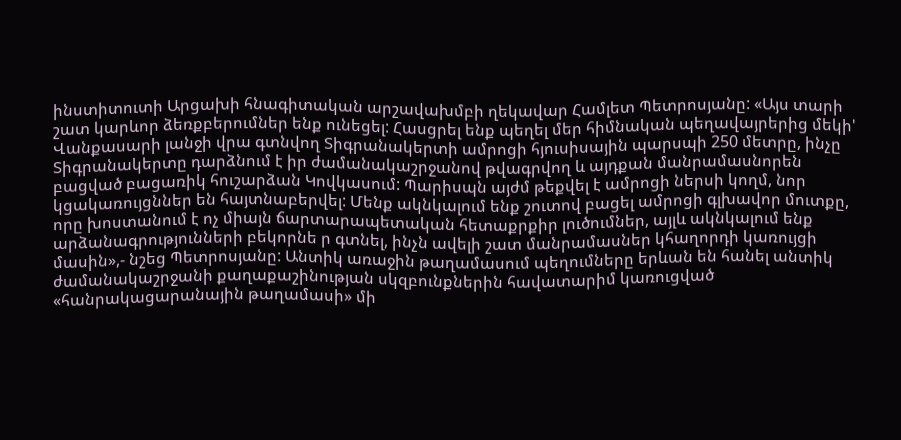ինստիտուտի Արցախի հնագիտական արշավախմբի ղեկավար Համլետ Պետրոսյանը: «Այս տարի շատ կարևոր ձեռքբերումներ ենք ունեցել: Հասցրել ենք պեղել մեր հիմնական պեղավայրերից մեկի' Վանքասարի լանջի վրա գտնվող Տիգրանակերտի ամրոցի հյուսիսային պարսպի 250 մետրը, ինչը Տիգրանակերտը դարձնում է իր ժամանակաշրջանով թվագրվող և այդքան մանրամասնորեն բացված բացառիկ հուշարձան Կովկասում: Պարիսպն այժմ թեքվել է ամրոցի ներսի կողմ, նոր կցակառույցններ են հայտնաբերվել: Մենք ակնկալում ենք շուտով բացել ամրոցի գլխավոր մուտքը, որը խոստանում է ոչ միայն ճարտարապետական հետաքրքիր լուծումներ, այլև ակնկալում ենք արձանագրությունների բեկորնե ր գտնել, ինչն ավելի շատ մանրամասներ կհաղորդի կառույցի մասին»,- նշեց Պետրոսյանը: Անտիկ առաջին թաղամասում պեղումները երևան են հանել անտիկ ժամանակաշրջանի քաղաքաշինության սկզբունքներին հավատարիմ կառուցված «հանրակացարանային թաղամասի» մի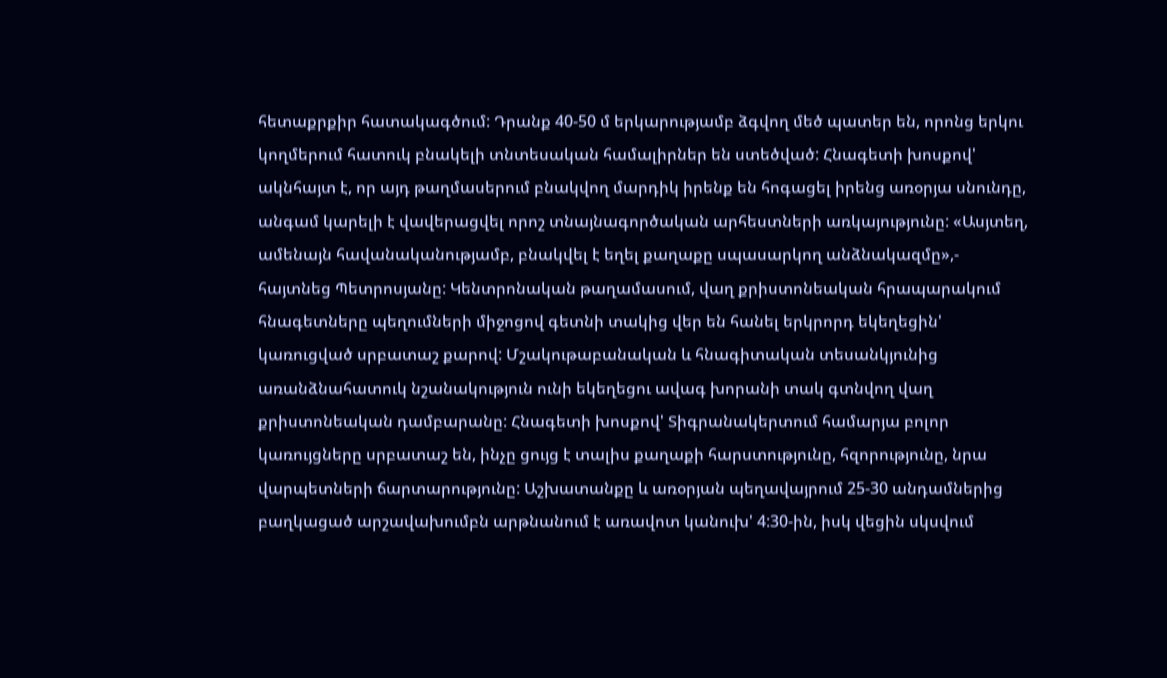հետաքրքիր հատակագծում: Դրանք 40-50 մ երկարությամբ ձգվող մեծ պատեր են, որոնց երկու կողմերում հատուկ բնակելի տնտեսական համալիրներ են ստեծված: Հնագետի խոսքով' ակնհայտ է, որ այդ թաղմասերում բնակվող մարդիկ իրենք են հոգացել իրենց առօրյա սնունդը, անգամ կարելի է վավերացվել որոշ տնայնագործական արհեստների առկայությունը: «Ասյտեղ, ամենայն հավանականությամբ, բնակվել է եղել քաղաքը սպասարկող անձնակազմը»,- հայտնեց Պետրոսյանը: Կենտրոնական թաղամասում, վաղ քրիստոնեական հրապարակում հնագետները պեղումների միջոցով գետնի տակից վեր են հանել երկրորդ եկեղեցին' կառուցված սրբատաշ քարով: Մշակութաբանական և հնագիտական տեսանկյունից առանձնահատուկ նշանակություն ունի եկեղեցու ավագ խորանի տակ գտնվող վաղ քրիստոնեական դամբարանը: Հնագետի խոսքով' Տիգրանակերտում համարյա բոլոր կառույցները սրբատաշ են, ինչը ցույց է տալիս քաղաքի հարստությունը, հզորությունը, նրա վարպետների ճարտարությունը: Աշխատանքը և առօրյան պեղավայրում 25-30 անդամներից բաղկացած արշավախումբն արթնանում է առավոտ կանուխ' 4:30-ին, իսկ վեցին սկսվում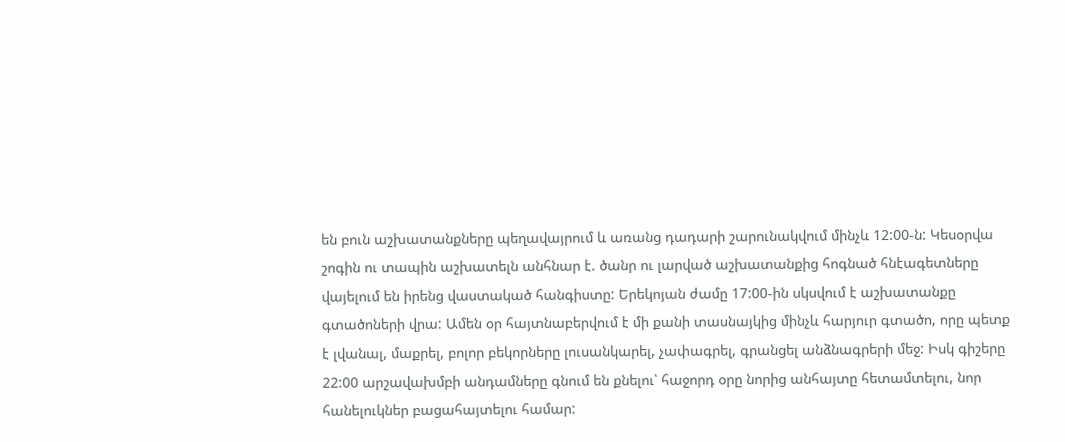են բուն աշխատանքները պեղավայրում և առանց դադարի շարունակվում մինչև 12:00-ն: Կեսօրվա շոգին ու տապին աշխատելն անհնար է. ծանր ու լարված աշխատանքից հոգնած հնէագետները վայելում են իրենց վաստակած հանգիստը: Երեկոյան ժամը 17:00-ին սկսվում է աշխատանքը գտածոների վրա: Ամեն օր հայտնաբերվում է մի քանի տասնայկից մինչև հարյուր գտածո, որը պետք է լվանալ, մաքրել, բոլոր բեկորները լուսանկարել, չափագրել, գրանցել անձնագրերի մեջ: Իսկ գիշերը 22:00 արշավախմբի անդամները գնում են քնելու՝ հաջորդ օրը նորից անհայտը հետամտելու, նոր հանելուկներ բացահայտելու համար: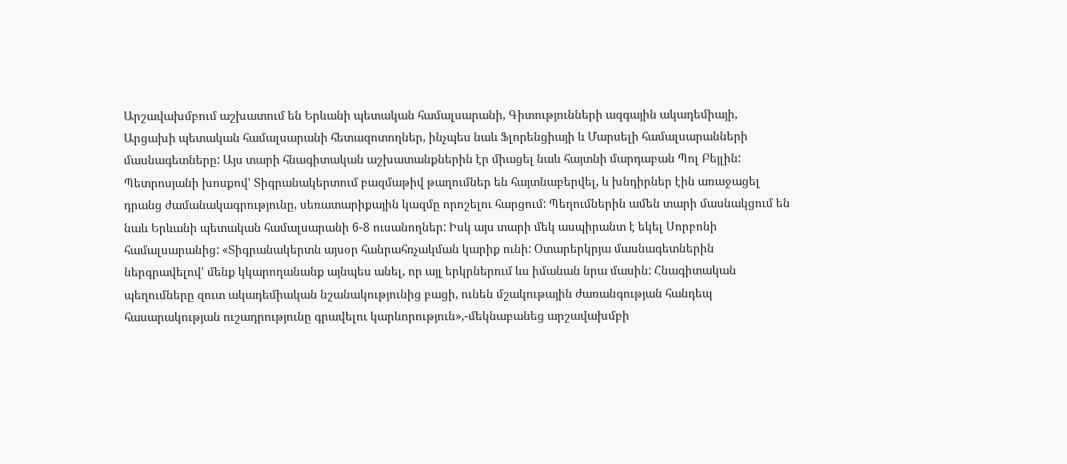Արշավախմբում աշխատում են Երևանի պետական համալսարանի, Գիտությունների ազգային ակադեմիայի, Արցախի պետական համալսարանի հետազոտողներ, ինչպես նաև Ֆլորենցիայի և Մարսելի համալսարանների մասնագետները: Այս տարի հնագիտական աշխատանքներին էր միացել նաև հայտնի մարդաբան Պոլ Բեյլին: Պետրոսյանի խոսքով' Տիգրանակերտում բազմաթիվ թաղումներ են հայտնաբերվել, և խնդիրներ էին առաջացել դրանց ժամանակագրությունը, սեռատարիքային կազմը որոշելու հարցում: Պեղումներին ամեն տարի մասնակցում են նաև Երևանի պետական համալսարանի 6-8 ուսանողներ: Իսկ այս տարի մեկ ասպիրանտ է եկել Սորբոնի համալսարանից: «Տիգրանակերտն այսօր հանրահռչակման կարիք ունի: Օտարերկրյա մասնագետներին ներգրավելով' մենք կկարողանանք այնպես անել, որ այլ երկրներում ևս իմանան նրա մասին: Հնագիտական պեղումները զուտ ակադեմիական նշանակությունից բացի, ունեն մշակութային ժառանգության հանդեպ հասարակության ուշադրությունը գրավելու կարևորություն»,-մեկնաբանեց արշավախմբի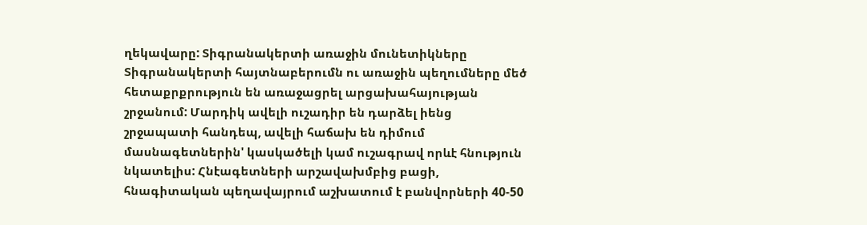ղեկավարը: Տիգրանակերտի առաջին մունետիկները Տիգրանակերտի հայտնաբերումն ու առաջին պեղումները մեծ հետաքրքրություն են առաջացրել արցախահայության շրջանում: Մարդիկ ավելի ուշադիր են դարձել իենց շրջապատի հանդեպ, ավելի հաճախ են դիմում մասնագետներին' կասկածելի կամ ուշագրավ որևէ հնություն նկատելիս: Հնէագետների արշավախմբից բացի, հնագիտական պեղավայրում աշխատում է բանվորների 40-50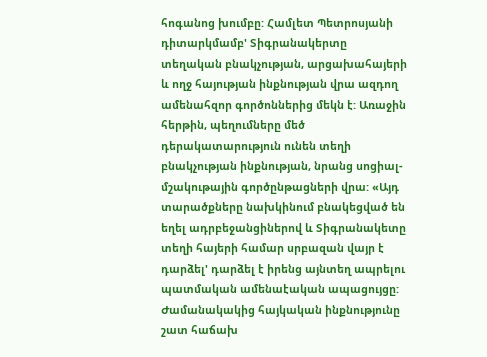հոգանոց խումբը: Համլետ Պետրոսյանի դիտարկմամբ' Տիգրանակերտը տեղական բնակչության, արցախահայերի և ողջ հայության ինքնության վրա ազդող ամենահզոր գործոններից մեկն է: Առաջին հերթին, պեղումները մեծ դերակատարություն ունեն տեղի բնակչության ինքնության, նրանց սոցիալ-մշակութային գործընթացների վրա: «Այդ տարածքները նախկինում բնակեցված են եղել ադրբեջանցիներով և Տիգրանակետը տեղի հայերի համար սրբազան վայր է դարձել' դարձել է իրենց այնտեղ ապրելու պատմական ամենաէական ապացույցը: Ժամանակակից հայկական ինքնությունը շատ հաճախ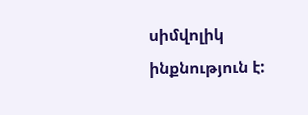սիմվոլիկ ինքնություն է: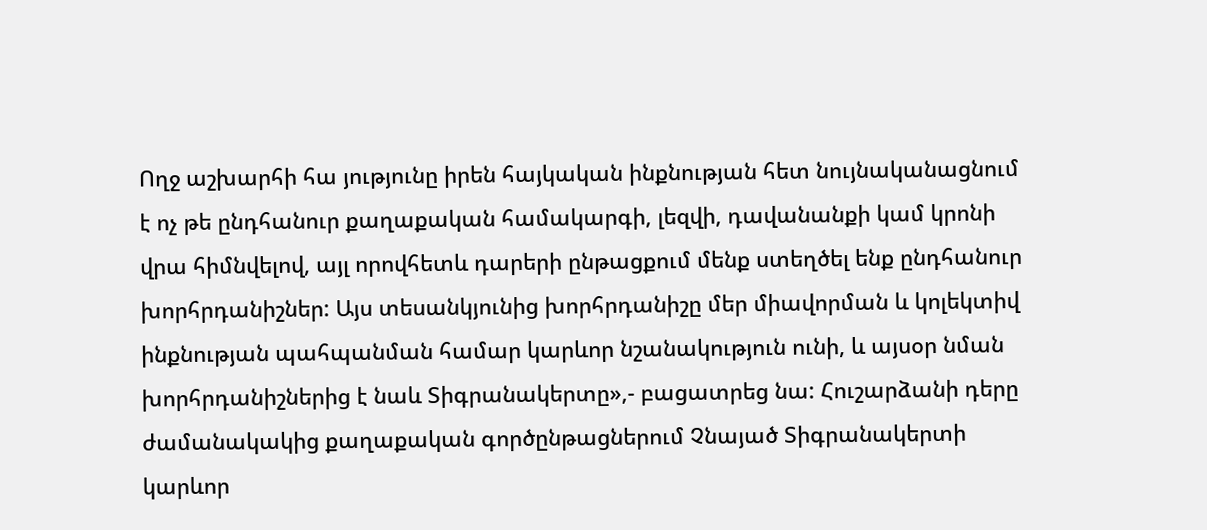Ողջ աշխարհի հա յությունը իրեն հայկական ինքնության հետ նույնականացնում է ոչ թե ընդհանուր քաղաքական համակարգի, լեզվի, դավանանքի կամ կրոնի վրա հիմնվելով, այլ որովհետև դարերի ընթացքում մենք ստեղծել ենք ընդհանուր խորհրդանիշներ: Այս տեսանկյունից խորհրդանիշը մեր միավորման և կոլեկտիվ ինքնության պահպանման համար կարևոր նշանակություն ունի, և այսօր նման խորհրդանիշներից է նաև Տիգրանակերտը»,- բացատրեց նա: Հուշարձանի դերը ժամանակակից քաղաքական գործընթացներում Չնայած Տիգրանակերտի կարևոր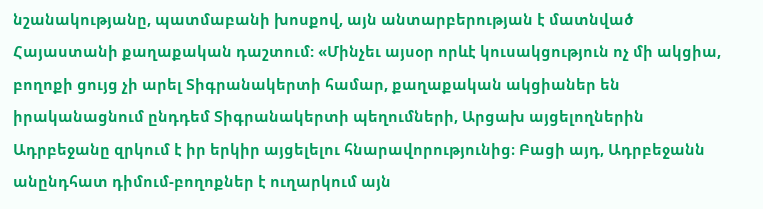նշանակությանը, պատմաբանի խոսքով, այն անտարբերության է մատնված Հայաստանի քաղաքական դաշտում: «Մինչեւ այսօր որևէ կուսակցություն ոչ մի ակցիա, բողոքի ցույց չի արել Տիգրանակերտի համար, քաղաքական ակցիաներ են իրականացնում ընդդեմ Տիգրանակերտի պեղումների, Արցախ այցելողներին Ադրբեջանը զրկում է իր երկիր այցելելու հնարավորությունից։ Բացի այդ, Ադրբեջանն անընդհատ դիմում-բողոքներ է ուղարկում այն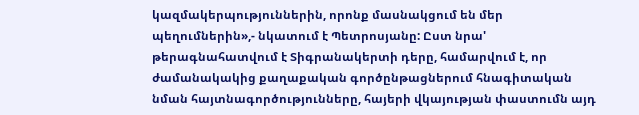կազմակերպություններին, որոնք մասնակցում են մեր պեղումներին»,- նկատում է Պետրոսյանը: Ըստ նրա' թերագնահատվում է Տիգրանակերտի դերը, համարվում է, որ ժամանակակից քաղաքական գործընթացներում հնագիտական նման հայտնագործությունները, հայերի վկայության փաստումն այդ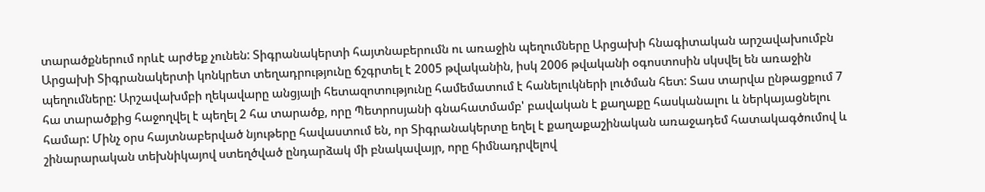տարածքներում որևէ արժեք չունեն: Տիգրանակերտի հայտնաբերումն ու առաջին պեղումները Արցախի հնագիտական արշավախումբն Արցախի Տիգրանակերտի կոնկրետ տեղադրությունը ճշգրտել է 2005 թվականին, իսկ 2006 թվականի օգոստոսին սկսվել են առաջին պեղումները: Արշավախմբի ղեկավարը անցյալի հետազոտությունը համեմատում է հանելուկների լուծման հետ: Տաս տարվա ընթացքում 7 հա տարածքից հաջողվել է պեղել 2 հա տարածք, որը Պետրոսյանի գնահատմամբ' բավական է քաղաքը հասկանալու և ներկայացնելու համար: Մինչ օրս հայտնաբերված նյութերը հավաստում են, որ Տիգրանակերտը եղել է քաղաքաշինական առաջադեմ հատակագծումով և շինարարական տեխնիկայով ստեղծված ընդարձակ մի բնակավայր, որը հիմնադրվելով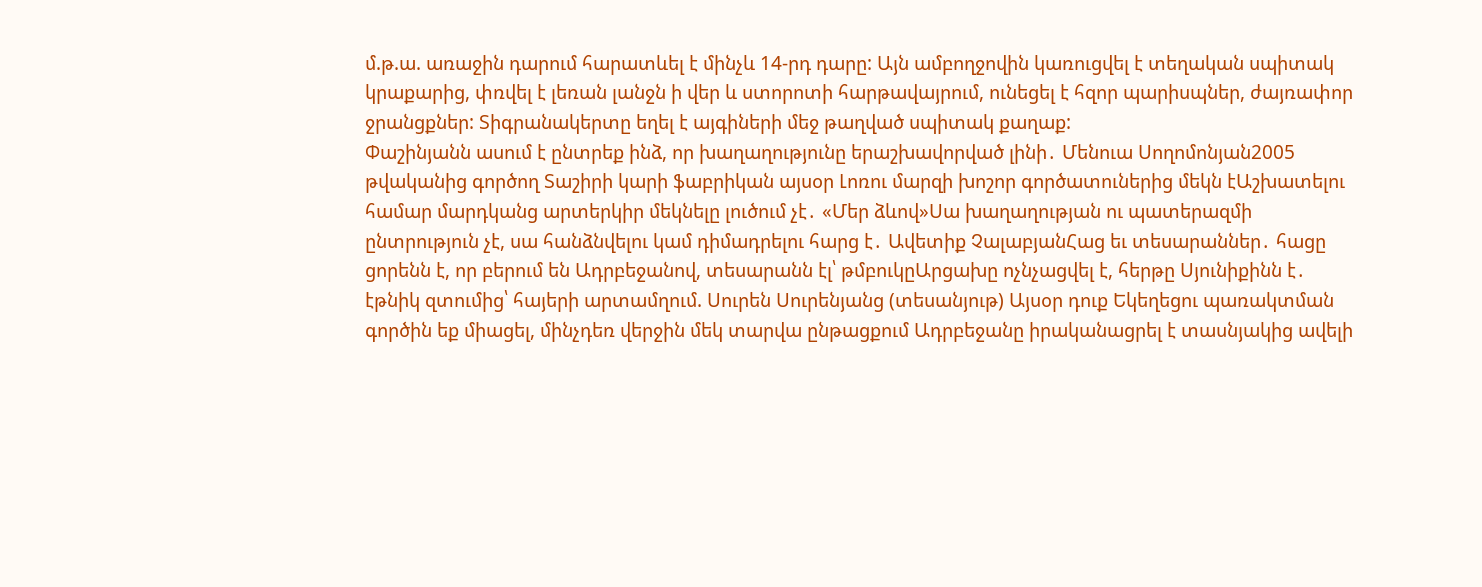մ.թ.ա. առաջին դարում հարատևել է մինչև 14-րդ դարը: Այն ամբողջովին կառուցվել է տեղական սպիտակ կրաքարից, փռվել է լեռան լանջն ի վեր և ստորոտի հարթավայրում, ունեցել է հզոր պարիսպներ, ժայռափոր ջրանցքներ: Տիգրանակերտը եղել է այգիների մեջ թաղված սպիտակ քաղաք:
Փաշինյանն ասում է ընտրեք ինձ, որ խաղաղությունը երաշխավորված լինի․ Մենուա Սողոմոնյան2005 թվականից գործող Տաշիրի կարի ֆաբրիկան այսօր Լոռու մարզի խոշոր գործատուներից մեկն էԱշխատելու համար մարդկանց արտերկիր մեկնելը լուծում չէ․ «Մեր ձևով»Սա խաղաղության ու պատերազմի ընտրություն չէ, սա հանձնվելու կամ դիմադրելու հարց է․ Ավետիք ՉալաբյանՀաց եւ տեսարաններ․ հացը ցորենն է, որ բերում են Ադրբեջանով, տեսարանն էլ՝ թմբուկըԱրցախը ոչնչացվել է, հերթը Սյունիքինն է․ էթնիկ զտումից՝ հայերի արտամղում. Սուրեն Սուրենյանց (տեսանյութ) Այսօր դուք Եկեղեցու պառակտման գործին եք միացել, մինչդեռ վերջին մեկ տարվա ընթացքում Ադրբեջանը իրականացրել է տասնյակից ավելի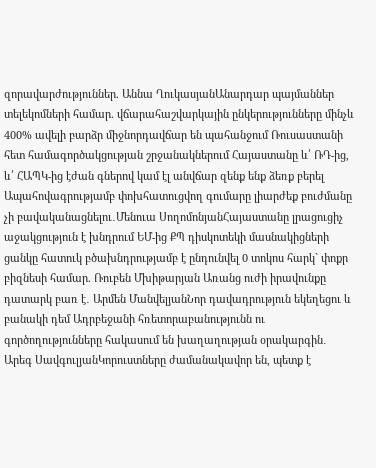զորավարժություններ. Աննա ՂուկասյանԱնարդար պայմաններ տելեկոմների համար. վճարահաշվարկային ընկերությունները մինչև 400% ավելի բարձր միջնորդավճար են պահանջում Ռուսաստանի հետ համագործակցության շրջանակներում Հայաստանը և՛ ՌԴ-ից, և՛ ՀԱՊԿ-ից էժան գներով կամ էլ անվճար զենք ենք ձեռք բերել Ապահովագրությամբ փոխհատուցվող գումարը լիարժեք բուժմանը չի բավականացնելու․Մենուա ՍողոմոնյանՀայաստանը լրացուցիչ աջակցություն է խնդրում ԵՄ-ից ՔՊ դիսկոտեկի մասնակիցների ցանկը հատուկ բծախնդրությամբ է ընդունվել 0 տոկոս հարկ` փոքր բիզնեսի համար. Ռուբեն Մխիթարյան Առանց ուժի իրավունքը դատարկ բառ է․ Արմեն ՄանվելյանՆոր դավադրություն եկեղեցու և բանակի դեմ Ադրբեջանի հռետորաբանությունն ու գործողությունները հակասում են խաղաղության օրակարգին․ Արեգ ՍավգուլյանԿորուստները ժամանակավոր են, պետք է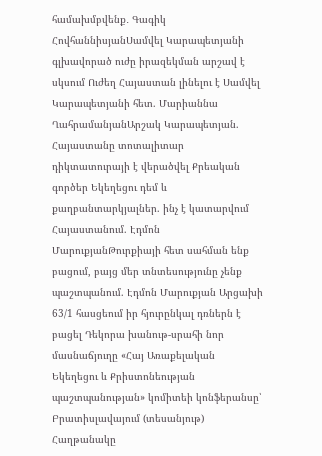համախմբվենք․ Գագիկ ՀովհաննիսյանՍամվել Կարապետյանի գլխավորած ուժը իրազեկման արշավ է սկսում Ուժեղ Հայաստան լինելու է Սամվել Կարապետյանի հետ. Մարիաննա ՂահրամանյանԱրշակ Կարապետյան. Հայաստանը տոտալիտար դիկտատուրայի է վերածվել Քրեական գործեր Եկեղեցու դեմ և քաղբանտարկյալներ. ինչ է կատարվում Հայաստանում. Էդմոն ՄարուքյանԹուրքիայի հետ սահման ենք բացում, բայց մեր տնտեսությունը չենք պաշտպանում. Էդմոն Մարուքյան Արցախի 63/1 հասցեում իր հյուրընկալ դռներն է բացել Դեկորա խանութ-սրահի նոր մասնաճյուղը «Հայ Առաքելական Եկեղեցու և Քրիստոնեության պաշտպանության» կոմիտեի կոնֆերանսը՝ Բրատիսլավայում (տեսանյութ) Հաղթանակը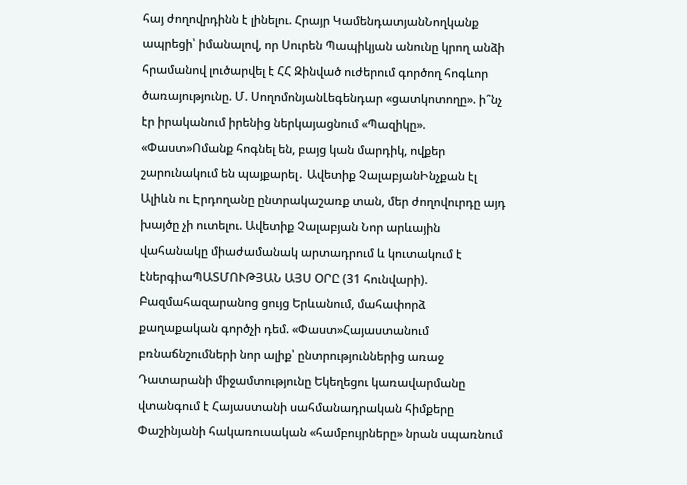հայ ժողովրդինն է լինելու. Հրայր ԿամենդատյանՆողկանք ապրեցի՝ իմանալով, որ Սուրեն Պապիկյան անունը կրող անձի հրամանով լուծարվել է ՀՀ Զինված ուժերում գործող հոգևոր ծառայությունը. Մ. ՍողոմոնյանԼեգենդար «ցատկոտողը». ի՞նչ էր իրականում իրենից ներկայացնում «Պազիկը». «Փաստ»Ոմանք հոգնել են, բայց կան մարդիկ, ովքեր շարունակում են պայքարել․ Ավետիք ՉալաբյանԻնչքան էլ Ալիևն ու Էրդողանը ընտրակաշառք տան, մեր ժողովուրդը այդ խայծը չի ուտելու. Ավետիք Չալաբյան Նոր արևային վահանակը միաժամանակ արտադրում և կուտակում է էներգիաՊԱՏՄՈՒԹՅԱՆ ԱՅՍ ՕՐԸ (31 հունվարի). Բազմահազարանոց ցույց Երևանում, մահափորձ քաղաքական գործչի դեմ. «Փաստ»Հայաստանում բռնաճնշումների նոր ալիք՝ ընտրություններից առաջ Դատարանի միջամտությունը Եկեղեցու կառավարմանը վտանգում է Հայաստանի սահմանադրական հիմքերը Փաշինյանի հակառուսական «համբույրները» նրան սպառնում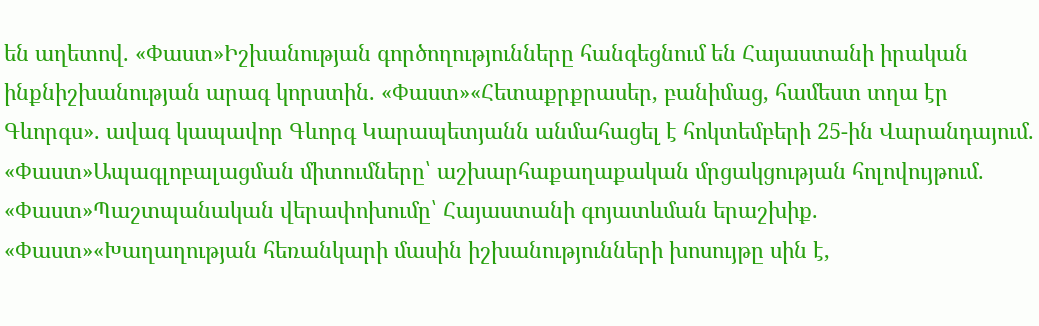են աղետով. «Փաստ»Իշխանության գործողությունները հանգեցնում են Հայաստանի իրական ինքնիշխանության արագ կորստին. «Փաստ»«Հետաքրքրասեր, բանիմաց, համեստ տղա էր Գևորգս». ավագ կապավոր Գևորգ Կարապետյանն անմահացել է հոկտեմբերի 25-ին Վարանդայում. «Փաստ»Ապագլոբալացման միտումները՝ աշխարհաքաղաքական մրցակցության հոլովույթում. «Փաստ»Պաշտպանական վերափոխումը՝ Հայաստանի գոյատևման երաշխիք. «Փաստ»«Խաղաղության հեռանկարի մասին իշխանությունների խոսույթը սին է,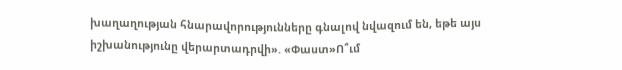խաղաղության հնարավորությունները գնալով նվազում են, եթե այս իշխանությունը վերարտադրվի». «Փաստ»Ո՞ւմ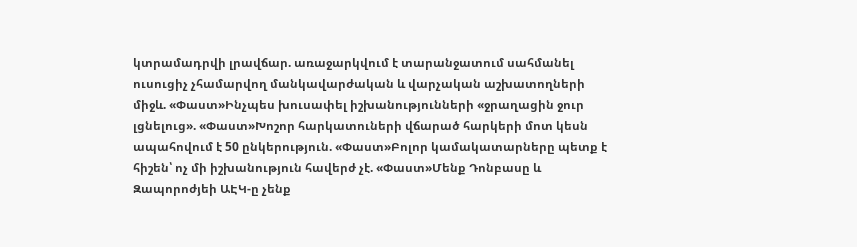կտրամադրվի լրավճար. առաջարկվում է տարանջատում սահմանել ուսուցիչ չհամարվող մանկավարժական և վարչական աշխատողների միջև. «Փաստ»Ինչպես խուսափել իշխանությունների «ջրաղացին ջուր լցնելուց». «Փաստ»Խոշոր հարկատուների վճարած հարկերի մոտ կեսն ապահովում է 50 ընկերություն. «Փաստ»Բոլոր կամակատարները պետք է հիշեն՝ ոչ մի իշխանություն հավերժ չէ. «Փաստ»Մենք Դոնբասը և Զապորոժյեի ԱԷԿ-ը չենք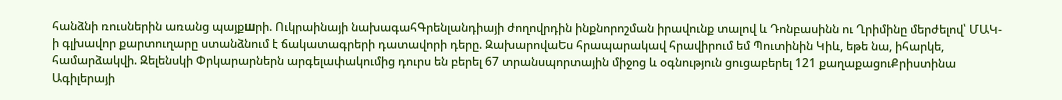հանձնի ռուսներին առանց պայքшրի. Ուկրաինայի նախագահԳրենլանդիայի ժողովրդին ինքնորոշման իրավունք տալով և Դոնբասինն ու Ղրիմինը մերժելով՝ ՄԱԿ-ի գլխավոր քարտուղարը ստանձնում է ճակատագրերի դատավորի դերը. ԶախարովաԵս հրապարակավ հրավիրում եմ Պուտինին Կիև, եթե նա, իհարկե, համարձակվի. Զելենսկի Փրկարարներն արգելափակումից դուրս են բերել 67 տրանսպորտային միջոց և օգնություն ցուցաբերել 121 քաղաքացուՔրիստինա Ագիլերայի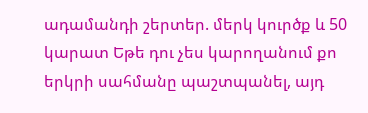ադամանդի շերտեր. մերկ կուրծք և 50 կարատ Եթե դու չես կարողանում քո երկրի սահմանը պաշտպանել, այդ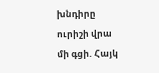խնդիրը ուրիշի վրա մի գցի. Հայկ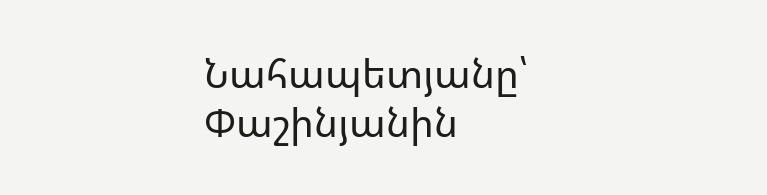Նահապետյանը՝ Փաշինյանին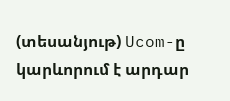(տեսանյութ) Ucom-ը կարևորում է արդար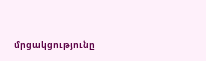մրցակցությունը